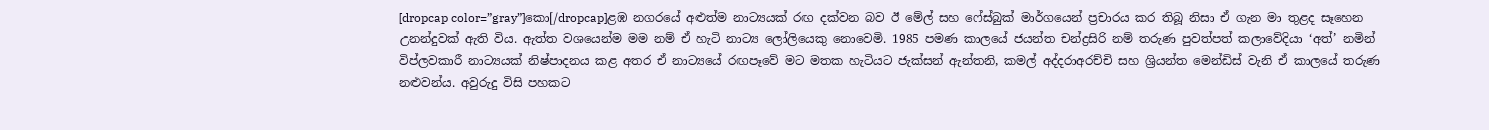[dropcap color=”gray”]කො[/dropcap]ළඹ නගරයේ අළුත්ම නාට්‍යයක් රඟ දක්වන බව ඊ මේල් සහ ෆේස්බුක් මාර්ගයෙන් ප්‍රචාරය කර තිබූ නිසා ඒ ගැන මා තුළද සෑහෙන උනන්දුවක් ඇති විය. ඇත්ත වශයෙන්ම මම නම් ඒ හැටි නාට්‍ය ලෝලියෙකු නොවෙමි. 1985 පමණ කාලයේ ජයන්ත චන්ද්‍රසිරි නම් තරුණ පුවත්පත් කලාවේදියා ‘අත්’ නමින් විප්ලවකාරී නාට්‍යයක් නිෂ්පාදනය කළ අතර ඒ නාට්‍යයේ රඟපෑවේ මට මතක හැටියට ජැක්සන් ඇන්තනි, කමල් අද්දරාඅරච්චි සහ ශ්‍රියන්ත මෙන්ඩිස් වැනි ඒ කාලයේ තරුණ නළුවන්ය. අවුරුදු විසි පහකට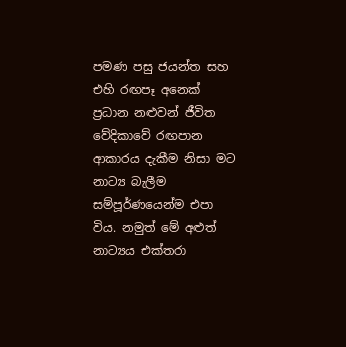පමණ පසු ජයන්ත සහ එහි රඟපෑ අනෙක් ප්‍රධාන නළුවන් ජීවිත වේදිකාවේ රඟපාන ආකාරය දැකීම නිසා මට නාට්‍ය බැලීම සම්පූර්ණයෙන්ම එපා විය. නමුත් මේ අළුත් නාට්‍යය එක්තරා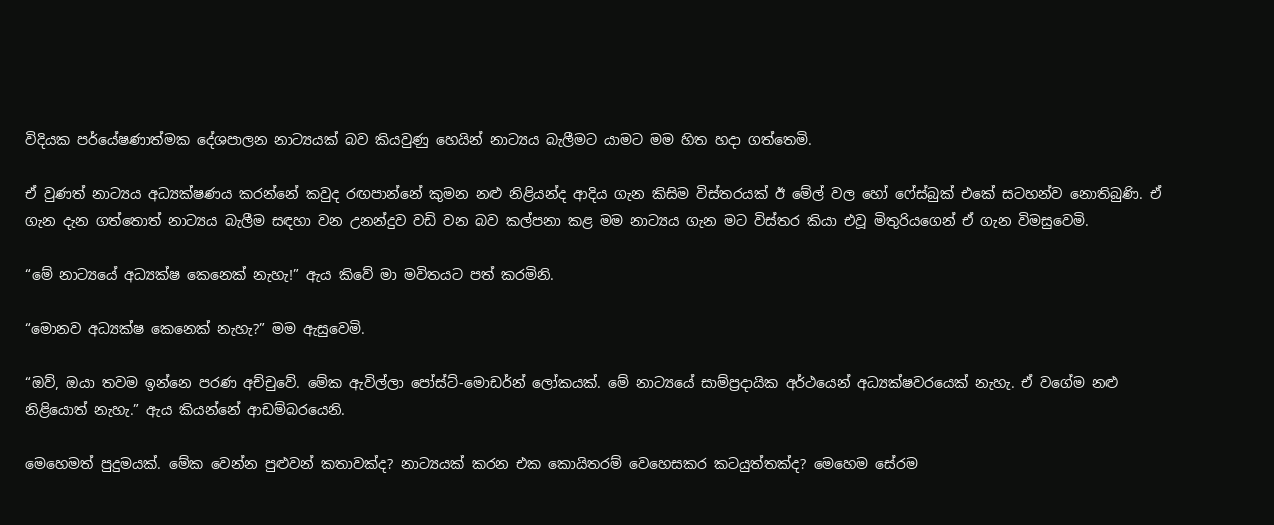විදියක පර්යේෂණාත්මක දේශපාලන නාට්‍යයක් බව කියවුණු හෙයින් නාට්‍යය බැලීමට යාමට මම හිත හදා ගත්තෙමි.

ඒ වුණත් නාට්‍යය අධ්‍යක්ෂණය කරන්නේ කවුද රඟපාන්නේ කුමන නළු නිළියන්ද ආදිය ගැන කිසිම විස්තරයක් ඊ මේල් වල හෝ ෆේස්බුක් එකේ සටහන්ව නොතිබුණි. ඒ ගැන දැන ගත්තොත් නාට්‍යය බැලීම සඳහා වන උනන්දුව වඩි වන බව කල්පනා කළ මම නාට්‍යය ගැන මට විස්තර කියා එවූ මිතුරියගෙන් ඒ ගැන විමසුවෙමි.

“මේ නාට්‍යයේ අධ්‍යක්ෂ කෙනෙක් නැහැ!” ඇය කිවේ මා මවිතයට පත් කරමිනි.

“මොනව අධ්‍යක්ෂ කෙනෙක් නැහැ?” මම ඇසුවෙමි.

“ඔව්, ඔයා තවම ඉන්නෙ පරණ අච්චුවේ. මේක ඇවිල්ලා පෝස්ට්-මොඩර්න් ලෝකයක්. මේ නාට්‍යයේ සාම්ප්‍රදායික අර්ථයෙන් අධ්‍යක්ෂවරයෙක් නැහැ. ඒ වගේම නළු නිළියොත් නැහැ.” ඇය කියන්නේ ආඩම්බරයෙනි.

මෙහෙමත් පුදුමයක්. මේක වෙන්න පුළුවන් කතාවක්ද? නාට්‍යයක් කරන එක කොයිතරම් වෙහෙසකර කටයුත්තක්ද? මෙහෙම සේරම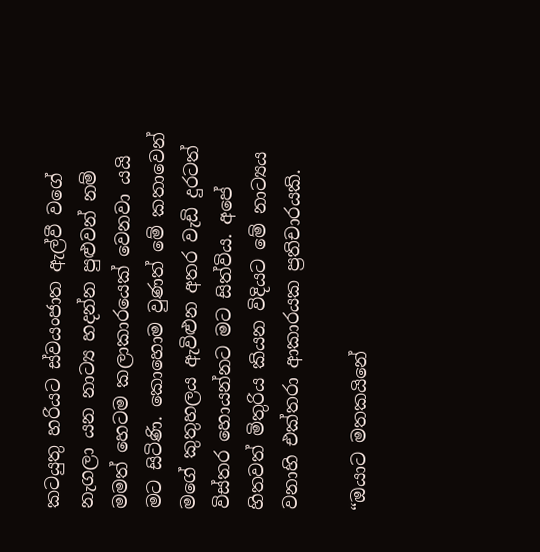කටයුතු හරියට ස්වයංජාත ඇල්වී වගේ නැගලා යන නාට්‍ය හදන්න පුළුවන් නම් මමත් හෙටම කලාකාරයෙක් වෙනවා යයි මට සිටිණි. කොහොම වුණත් මේ කතාවෙන් මගේ කුතුහලය ඇවිළුන අතර වැඩි දුරටත් විස්තර හොයන්නට මට සිත්විය. අපේ හිතවත් මිතුරිය කියන විදියට මේ නාට්‍යය වනාහි එක්තරා ආකාරයක ප්‍රතිචාරයකි.

“ඔයාට මතකයිනේ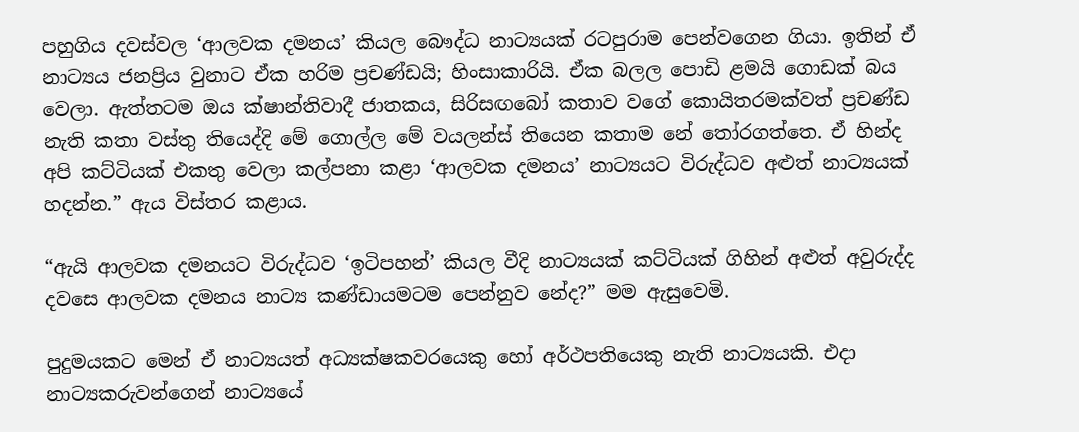පහුගිය දවස්වල ‘ආලවක දමනය’ කියල බෞද්ධ නාට්‍යයක් රටපුරාම පෙන්වගෙන ගියා. ඉතින් ඒ නාට්‍යය ජනප්‍රිය වුනාට ඒක හරිම ප්‍රචණ්ඩයි; හිංසාකාරියි. ඒක බලල පොඩි ළමයි ගොඩක් බය වෙලා. ඇත්තටම ඔය ක්ෂාන්තිවාදී ජාතකය, සිරිසඟබෝ කතාව වගේ කොයිතරමක්වත් ප්‍රචණ්ඩ නැති කතා වස්තු තියෙද්දි මේ ගොල්ල මේ වයලන්ස් තියෙන කතාම නේ තෝරගත්තෙ. ඒ හින්ද අපි කට්ටියක් එකතු වෙලා කල්පනා කළා ‘ආලවක දමනය’ නාට්‍යයට විරුද්ධව අළුත් නාට්‍යයක් හදන්න.” ඇය විස්තර කළාය.

“ඇයි ආලවක දමනයට විරුද්ධව ‘ඉටිපහන්’ කියල වීදි නාට්‍යයක් කට්ටියක් ගිහින් අළුත් අවුරුද්ද දවසෙ ආලවක දමනය නාට්‍ය කණ්ඩායමටම පෙන්නුව නේද?” මම ඇසුවෙමි.

පුදුමයකට මෙන් ඒ නාට්‍යයත් අධ්‍යක්ෂකවරයෙකු හෝ අර්ථපතියෙකු නැති නාට්‍යයකි. එදා නාට්‍යකරුවන්ගෙන් නාට්‍යයේ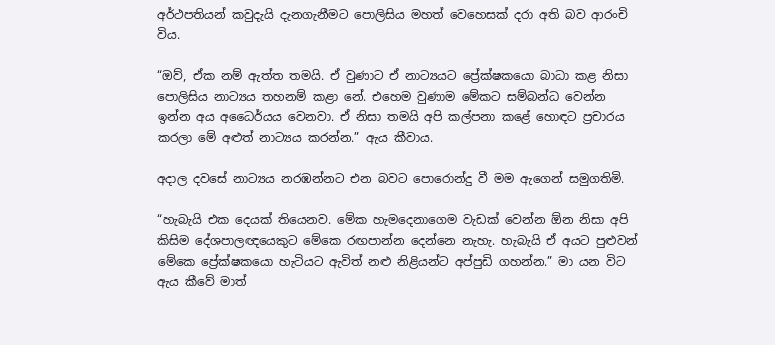අර්ථපතියන් කවුදැයි දැනගැනීමට පොලිසිය මහත් වෙහෙසක් දරා අති බව ආරංචි විය.

“ඔව්, ඒක නම් ඇත්ත තමයි. ඒ වුණාට ඒ නාට්‍යයට ප්‍රේක්ෂකයො බාධා කළ නිසා පොලිසිය නාට්‍යය තහනම් කළා නේ. එහෙම වුණාම මේකට සම්බන්ධ වෙන්න ඉන්න අය අධෛර්යය වෙනවා. ඒ නිසා තමයි අපි කල්පනා කළේ හොඳට ප්‍රචාරය කරලා මේ අළුත් නාට්‍යය කරන්න.” ඇය කීවාය.

අදාල දවසේ නාට්‍යය නරඹන්නට එන බවට පොරොන්දු වී මම ඇගෙන් සමුගතිමි.

“හැබැයි එක දෙයක් තියෙනව. මේක හැමදෙනාගෙම වැඩක් වෙන්න ඕන නිසා අපි කිසිම දේශපාලඥයෙකුට මේකෙ රඟපාන්න දෙන්නෙ නැහැ. හැබැයි ඒ අයට පුළුවන් මේකෙ ප්‍රේක්ෂකයො හැටියට ඇවිත් නළු නිළියන්ට අප්පුඩි ගහන්න.” මා යන විට ඇය කීවේ මාත්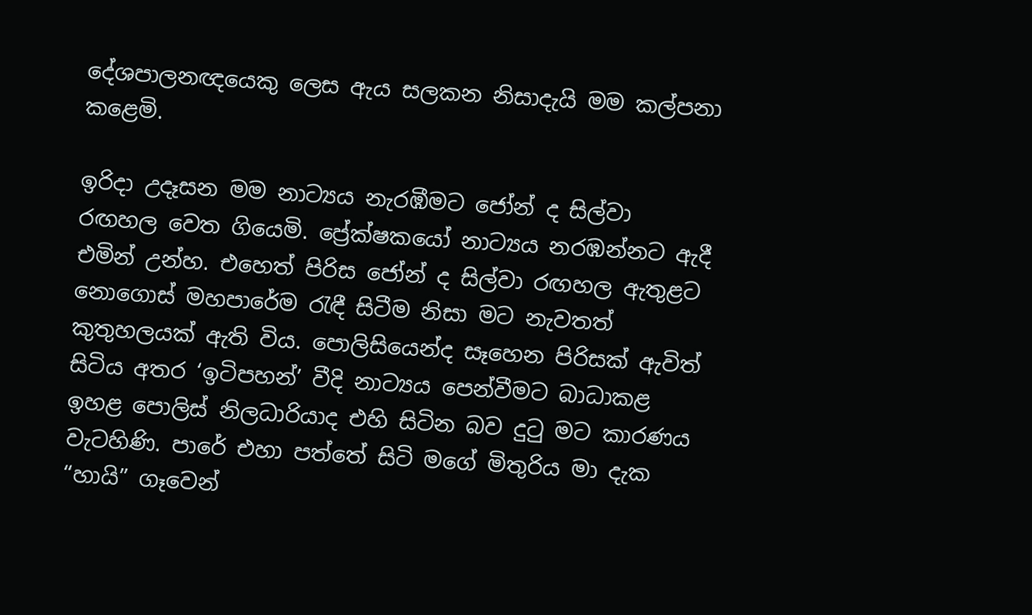දේශපාලනඥයෙකු ලෙස ඇය සලකන නිසාදැයි මම කල්පනා කළෙමි.

ඉරිදා උදෑසන මම නාට්‍යය නැරඹීමට ජෝන් ද සිල්වා රඟහල වෙත ගියෙමි. ප්‍රේක්ෂකයෝ නාට්‍යය නරඹන්නට ඇදී එමින් උන්හ. එහෙත් පිරිස ජෝන් ද සිල්වා රඟහල ඇතුළට නොගොස් මහපාරේම රැඳී සිටීම නිසා මට නැවතත් කුතුහලයක් ඇති විය. පොලිසියෙන්ද සෑහෙන පිරිසක් ඇවිත් සිටිය අතර ‘ඉටිපහන්’ වීදි නාට්‍යය පෙන්වීමට බාධාකළ ඉහළ පොලිස් නිලධාරියාද එහි සිටින බව දුටු මට කාරණය වැටහිණි. පාරේ එහා පත්තේ සිටි මගේ මිතුරිය මා දැක “හායි” ගෑවෙන්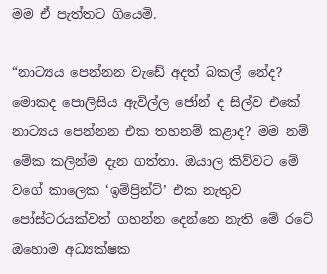මම ඒ පැත්තට ගියෙමි.

“නාට්‍යය පෙන්නන වැඩේ අදත් බකල් නේද? මොකද පොලිසිය ඇවිල්ල ජෝන් ද සිල්ව එකේ නාට්‍යය පෙන්නන එක තහනම් කළාද? මම නම් මේක කලින්ම දැන ගත්තා. ඔයාල කිව්වට මේ වගේ කාලෙක ‘ඉම්ප්‍රින්ට්’ එක නැතුව පෝස්ටරයක්වත් ගහන්න දෙන්නෙ නැති මේ රටේ ඔහොම අධ්‍යක්ෂක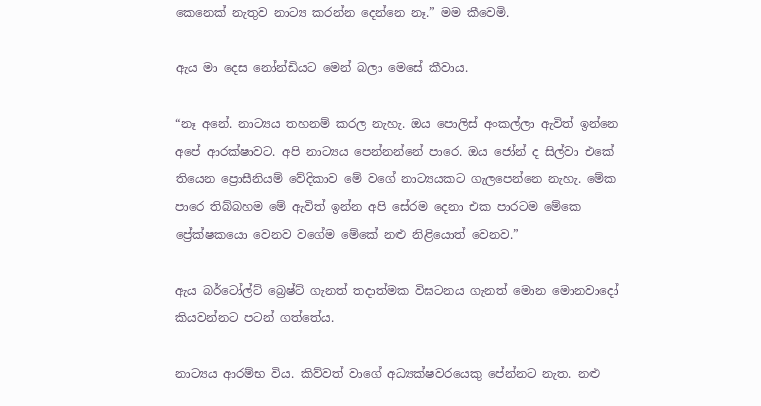කෙනෙක් නැතුව නාට්‍ය කරන්න දෙන්නෙ නෑ.” මම කීවෙමි.

ඇය මා දෙස නෝන්ඩියට මෙන් බලා මෙසේ කීවාය.

“නෑ අනේ. නාට්‍යය තහනම් කරල නැහැ. ඔය පොලිස් අංකල්ලා ඇවිත් ඉන්නෙ අපේ ආරක්ෂාවට. අපි නාට්‍යය පෙන්නන්නේ පාරෙ. ඔය ජෝන් ද සිල්වා එකේ තියෙන ප්‍රොසීනියම් වේදිකාව මේ වගේ නාට්‍යයකට ගැලපෙන්නෙ නැහැ. මේක පාරෙ තිබ්බහම මේ ඇවිත් ඉන්න අපි සේරම දෙනා එක පාරටම මේකෙ ප්‍රේක්ෂකයො වෙනව වගේම මේකේ නළු නිළියොත් වෙනව.”

ඇය බර්ටෝල්ට් බ්‍රෙෂ්ට් ගැනත් තදාත්මක විඝටනය ගැනත් මොන මොනවාදෝ කියවන්නට පටන් ගත්තේය.

නාට්‍යය ආරම්භ විය. කිව්වත් වාගේ අධ්‍යක්ෂවරයෙකු පේන්නට නැත. නළු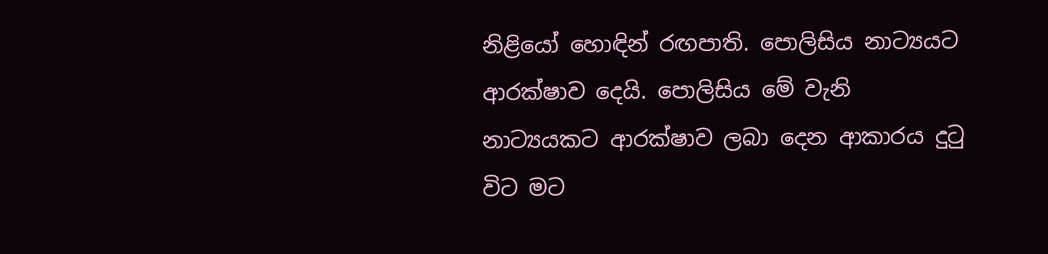නිළියෝ හොඳින් රඟපාති. පොලිසිය නාට්‍යයට ආරක්ෂාව දෙයි. පොලිසිය මේ වැනි නාට්‍යයකට ආරක්ෂාව ලබා දෙන ආකාරය දුටු විට මට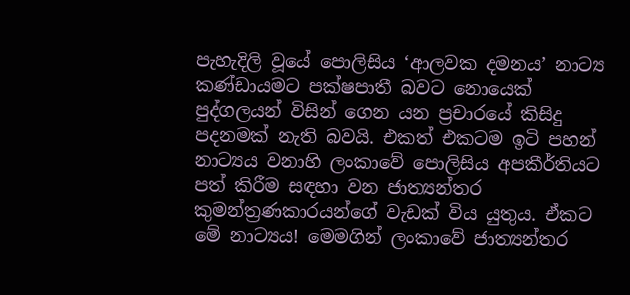පැහැදිලි වූයේ පොලිසිය ‘ආලවක දමනය’ නාට්‍ය කණ්ඩායමට පක්ෂපාතී බවට නොයෙක් පුද්ගලයන් විසින් ගෙන යන ප්‍රචාරයේ කිසිදු පදනමක් නැති බවයි. එකත් එකටම ඉටි පහන් නාට්‍යය වනාහි ලංකාවේ පොලිසිය අපකීර්තියට පත් කිරීම සඳහා වන ජාත්‍යන්තර කුමන්ත්‍රණකාරයන්ගේ වැඩක් විය යුතුය. ඒකට මේ නාට්‍යය! මෙමගින් ලංකාවේ ජාත්‍යන්තර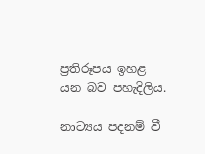ප්‍රතිරූපය ඉහළ යන බව පහැදිලිය.

නාට්‍යය පදනම් වී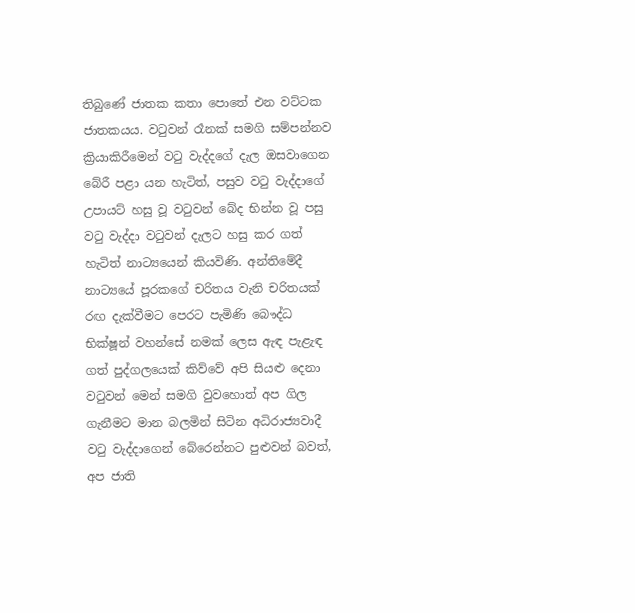තිබුණේ ජාතක කතා පොතේ එන වට්ටක ජාතකයය. වටුවන් රෑනක් සමගි සම්පන්නව ක්‍රියාකිරීමෙන් වටු වැද්දගේ දැල ඔසවාගෙන බේරී පළා යන හැටිත්, පසුව වටු වැද්දාගේ උපායට් හසු වූ වටුවන් බේද භින්න වූ පසු වටු වැද්දා වටුවන් දැලට හසු කර ගත් හැටිත් නාට්‍යයෙන් කියවිණි. අන්තිමේදී නාට්‍යයේ පූරකගේ චරිතය වැනි චරිතයක් රඟ දැක්වීමට පෙරට පැමිණි බෞද්ධ භික්ෂූන් වහන්සේ නමක් ලෙස ඇඳ පැළැඳ ගත් පුද්ගලයෙක් කිව්වේ අපි සියළු දෙනා වටුවන් මෙන් සමගි වුවහොත් අප ගිල ගැනීමට මාන බලමින් සිටින අධිරාජ්‍යවාදී වටු වැද්දාගෙන් බේරෙන්නට පුළුවන් බවත්, අප ජාති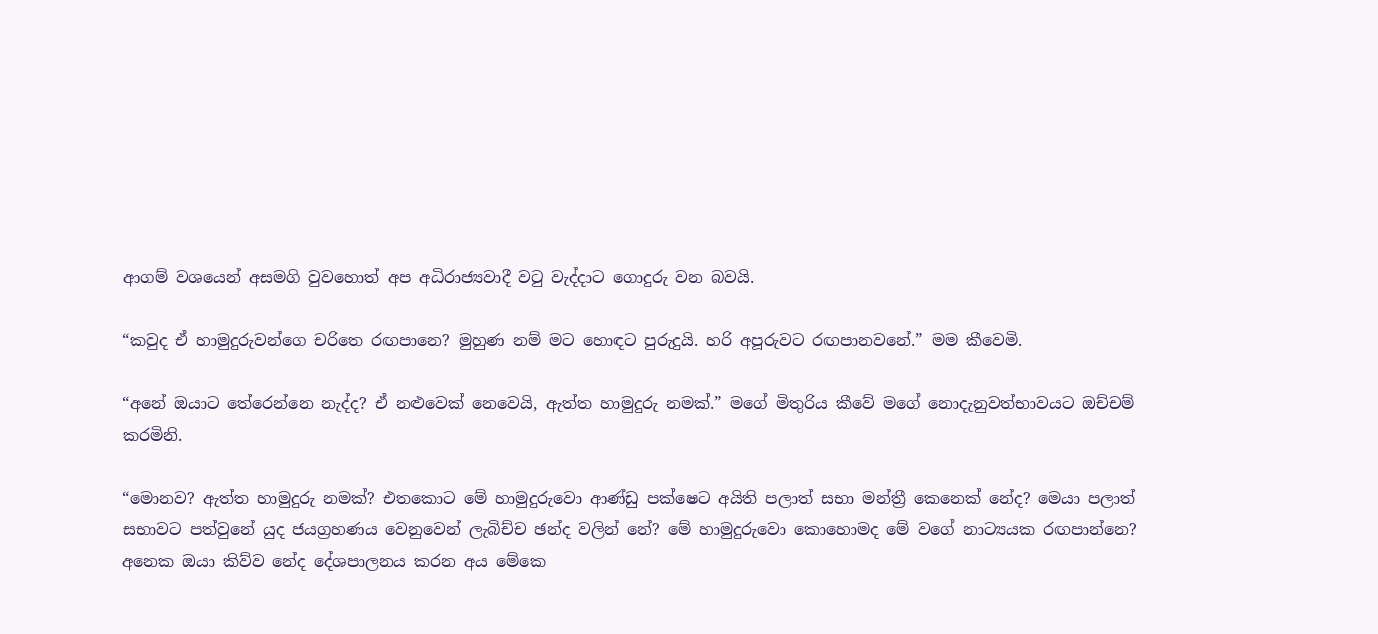ආගම් වශයෙන් අසමගි වුවහොත් අප අධිරාජ්‍යවාදී වටු වැද්දාට ගොදුරු වන බවයි.

“කවුද ඒ හාමුදුරුවන්ගෙ චරිතෙ රඟපානෙ? මුහුණ නම් මට හොඳට පුරුදුයි. හරි අපූරුවට රඟපානවනේ.” මම කීවෙමි.

“අනේ ඔයාට තේරෙන්නෙ නැද්ද? ඒ නළුවෙක් නෙවෙයි, ඇත්ත හාමුදුරු නමක්.” මගේ මිතුරිය කීවේ මගේ නොදැනුවත්භාවයට ඔච්චම් කරමිනි.

“මොනව? ඇත්ත හාමුදුරු නමක්? එතකොට මේ හාමුදුරුවො ආණ්ඩු පක්ෂෙට අයිති පලාත් සභා මන්ත්‍රී කෙනෙක් නේද? මෙයා පලාත් සභාවට පත්වුනේ යුද ජයග්‍රහණය වෙනුවෙන් ලැබිච්ච ඡන්ද වලින් නේ? මේ හාමුදුරුවො කොහොමද මේ වගේ නාට්‍යයක රඟපාන්නෙ? අනෙක ඔයා කිව්ව නේද දේශපාලනය කරන අය මේකෙ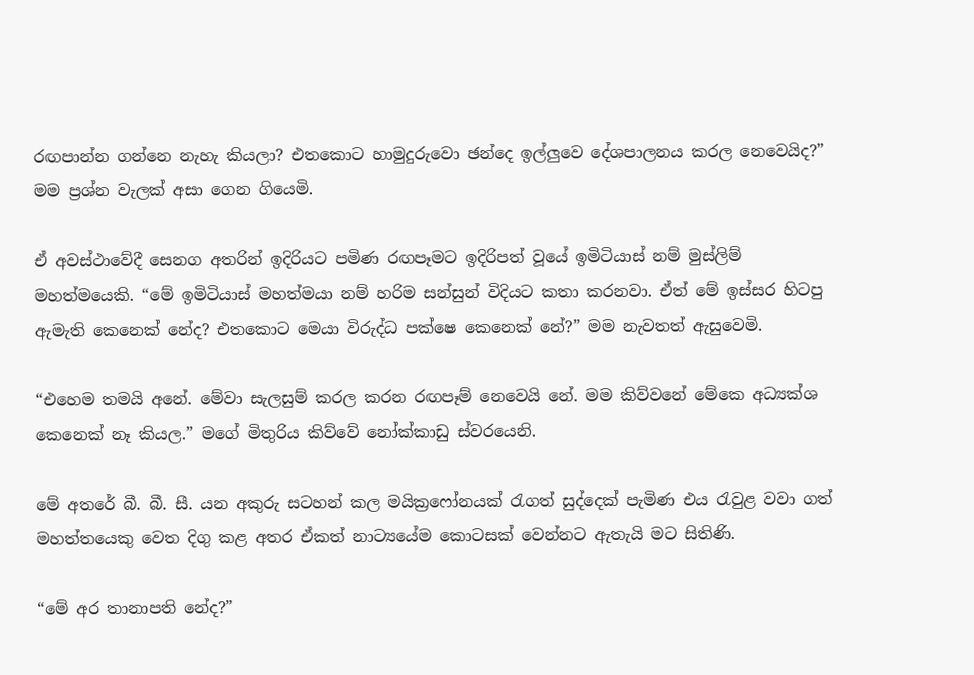රඟපාන්න ගන්නෙ නැහැ කියලා? එතකොට හාමුදුරුවො ඡන්දෙ ඉල්ලුවෙ දේශපාලනය කරල නෙවෙයිද?” මම ප්‍රශ්න වැලක් අසා ගෙන ගියෙමි.

ඒ අවස්ථාවේදී සෙනග අතරින් ඉදිරියට පමිණ රඟපෑමට ඉදිරිපත් වූයේ ඉමිටියාස් නම් මුස්ලිම් මහත්මයෙකි. “මේ ඉමිටියාස් මහත්මයා නම් හරිම සන්සුන් විදියට කතා කරනවා. ඒත් මේ ඉස්සර හිටපු ඇමැති කෙනෙක් නේද? එතකොට මෙයා විරුද්ධ පක්ෂෙ කෙනෙක් නේ?” මම නැවතත් ඇසුවෙමි.

“එහෙම තමයි අනේ. මේවා සැලසුම් කරල කරන රඟපෑම් නෙවෙයි නේ. මම කිව්වනේ මේකෙ අධ්‍යක්ශ කෙනෙක් නෑ කියල.” මගේ මිතුරිය කිව්වේ නෝක්කාඩු ස්වරයෙනි.

මේ අතරේ බී. බී. සී. යන අකුරු සටහන් කල මයික්‍රෆෝනයක් රැගත් සුද්දෙක් පැමිණ එය රැවුළ වවා ගත් මහත්තයෙකු වෙත දිගු කළ අතර ඒකත් නාට්‍යයේම කොටසක් වෙන්නට ඇතැයි මට සිතිණි.

“මේ අර තානාපති නේද?”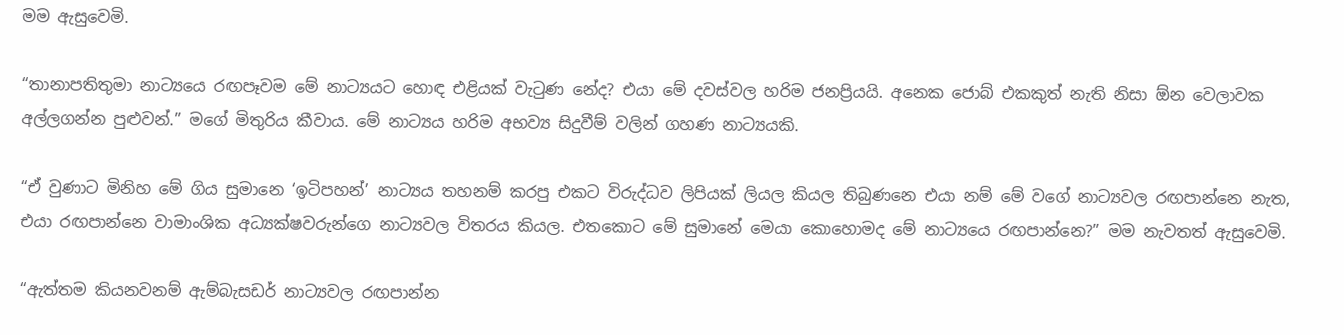මම ඇසුවෙමි.

“තානාපතිතුමා නාට්‍යයෙ රඟපෑවම මේ නාට්‍යයට හොඳ එළියක් වැටුණ නේද? එයා මේ දවස්වල හරිම ජනප්‍රියයි. අනෙක ජොබ් එකකුත් නැති නිසා ඕන වෙලාවක අල්ලගන්න පුළුවන්.” මගේ මිතුරිය කීවාය. මේ නාට්‍යය හරිම අභව්‍ය සිදුවීම් වලින් ගහණ නාට්‍යයකි.

“ඒ වුණාට මිනිහ මේ ගිය සුමානෙ ‘ඉටිපහන්’ නාට්‍යය තහනම් කරපු එකට විරුද්ධව ලිපියක් ලියල කියල තිබුණනෙ එයා නම් මේ වගේ නාට්‍යවල රඟපාන්නෙ නැත, එයා රඟපාන්නෙ වාමාංශික අධ්‍යක්ෂවරුන්ගෙ නාට්‍යවල විතරය කියල. එතකොට මේ සුමානේ මෙයා කොහොමද මේ නාට්‍යයෙ රඟපාන්නෙ?” මම නැවතත් ඇසුවෙමි.

“ඇත්තම කියනවනම් ඇම්බැසඩර් නාට්‍යවල රඟපාන්න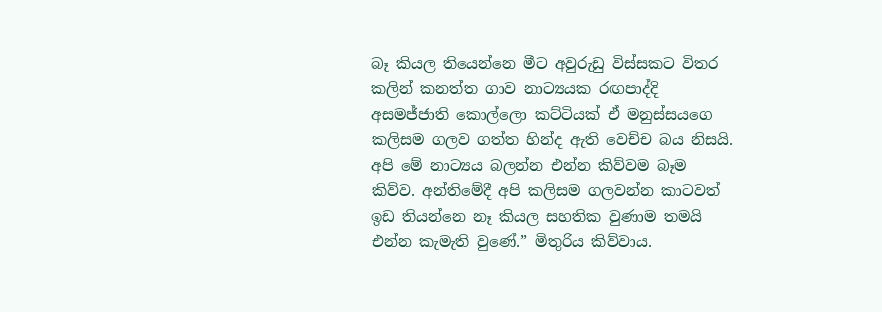බෑ කියල තියෙන්නෙ මීට අවුරුඩු විස්සකට විතර කලින් කනත්ත ගාව නාට්‍යයක රඟපාද්දි අසමජ්ජාති කොල්ලො කට්ටියක් ඒ මනුස්සයගෙ කලිසම ගලව ගත්ත හින්ද ඇති වෙච්ච බය නිසයි. අපි මේ නාට්‍යය බලන්න එන්න කිව්වම බෑම කිව්ව. අන්තිමේදී අපි කලිසම ගලවන්න කාටවත් ඉඩ තියන්නෙ නෑ කියල සහතික වුණාම තමයි එන්න කැමැති වුණේ.” මිතුරිය කිව්වාය.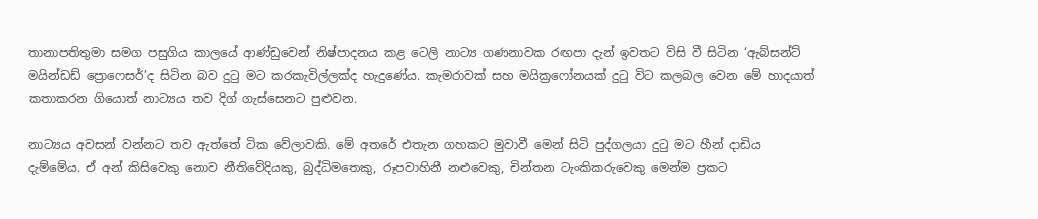තානාපතිතුමා සමග පසුගිය කාලයේ ආණ්ඩුවෙන් නිෂ්පාදනය කළ ටෙලි නාට්‍ය ගණනාවක රඟපා දැන් ඉවතට විසි වී සිටින ‘ඇබ්සන්ට් මයින්ඩඩ් ප්‍රොෆෙසර්’ද සිටින බව දුටු මට කරකැවිල්ලක්ද හැදුණේය. කැමරාවක් සහ මයික්‍රෆෝනයක් දුටු විට කලබල වෙන මේ හාදයාත් කතාකරන ගියොත් නාට්‍යය තව දිග් ගැස්සෙනට පුළුවන.

නාට්‍යය අවසන් වන්නට තව ඇත්තේ ටික වේලාවකි. මේ අතරේ එතැන ගහකට මුවාවී මෙන් සිටි පුද්ගලයා දුටු මට හීන් දාඩිය දැම්මේය. ඒ අන් කිසිවෙකු නොව නීතිවේදියකු, බුද්ධිමතෙකු, රූපවාහිනී නළුවෙකු, චින්තන ටැංකිකරුවෙකු මෙන්ම ප්‍රකට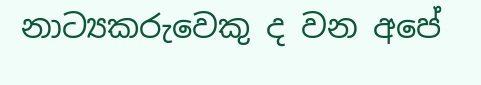නාට්‍යකරුවෙකු ද වන අපේ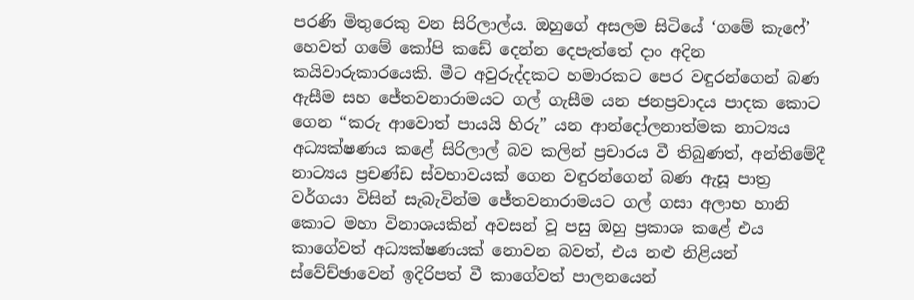පරණි මිතුරෙකු වන සිරිලාල්ය. ඔහුගේ අසලම සිටියේ ‘ගමේ කැෆේ’ හෙවත් ගමේ කෝපි කඩේ දෙන්න දෙපැත්තේ දාං අදින කයිවාරුකාරයෙකි. මීට අවුරුද්දකට හමාරකට පෙර වඳුරන්ගෙන් බණ ඇසීම සහ ජේතවනාරාමයට ගල් ගැසීම යන ජනප්‍රවාදය පාදක කොට ගෙන “කරු ආවොත් පායයි හිරු” යන ආන්දෝලනාත්මක නාට්‍යය අධ්‍යක්ෂණය කළේ සිරිලාල් බව කලින් ප්‍රචාරය වී තිබුණත්, අන්තිමේදී නාට්‍යය ප්‍රචණ්ඩ ස්වභාවයක් ගෙන වඳුරන්ගෙන් බණ ඇසූ පාත්‍ර වර්ගයා විසින් සැබැවින්ම ජේතවනාරාමයට ගල් ගසා අලාභ හානි කොට මහා විනාශයකින් අවසන් වූ පසු ඔහු ප්‍රකාශ කළේ එය කාගේවත් අධ්‍යක්ෂණයක් නොවන බවත්, එය නළු නිළියන් ස්වේච්ඡාවෙන් ඉදිරිපත් වී කාගේවත් පාලනයෙන්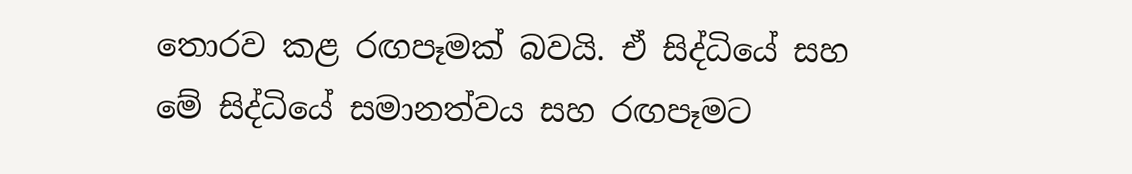තොරව කළ රඟපෑමක් බවයි. ඒ සිද්ධියේ සහ මේ සිද්ධියේ සමානත්වය සහ රඟපෑමට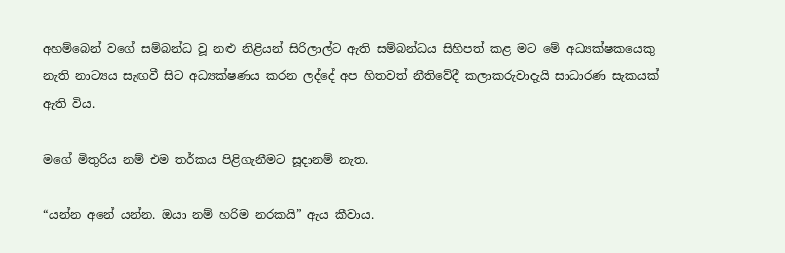අහම්බෙන් වගේ සම්බන්ධ වූ නළු නිළියන් සිරිලාල්ට ඇති සම්බන්ධය සිහිපත් කළ මට මේ අධ්‍යක්ෂකයෙකු නැති නාට්‍යය සැඟවී සිට අධ්‍යක්ෂණය කරන ලද්දේ අප හිතවත් නීතිවේදී කලාකරුවාදැයි සාධාරණ සැකයක් ඇති විය.

මගේ මිතුරිය නම් එම තර්කය පිළිගැනීමට සූදානම් නැත.

“යන්න අනේ යන්න. ඔයා නම් හරිම නරකයි” ඇය කීවාය.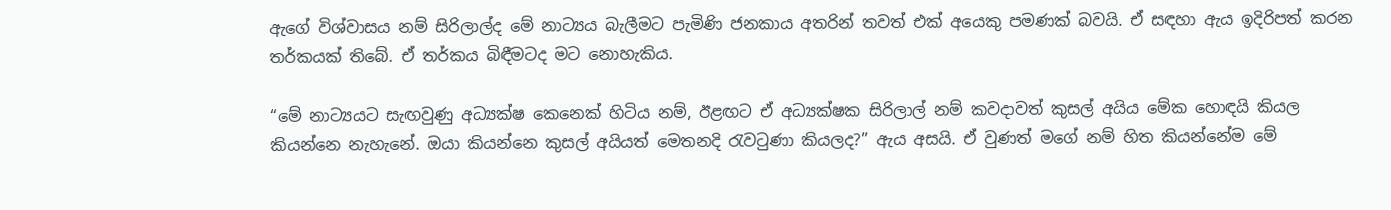ඇගේ විශ්වාසය නම් සිරිලාල්ද මේ නාට්‍යය බැලීමට පැමිණි ජනකාය අතරින් තවත් එක් අයෙකු පමණක් බවයි. ඒ සඳහා ඇය ඉදිරිපත් කරන තර්කයක් තිබේ. ඒ තර්කය බිඳීමටද මට නොහැකිය.

“මේ නාට්‍යයට සැඟවුණු අධ්‍යක්ෂ කෙනෙක් හිටිය නම්, ඊළඟට ඒ අධ්‍යක්ෂක සිරිලාල් නම් කවදාවත් කුසල් අයිය මේක හොඳයි කියල කියන්නෙ නැහැනේ. ඔයා කියන්නෙ කුසල් අයියත් මෙතනදි රැවටුණා කියලද?” ඇය අසයි. ඒ වුණත් මගේ නම් හිත කියන්නේම මේ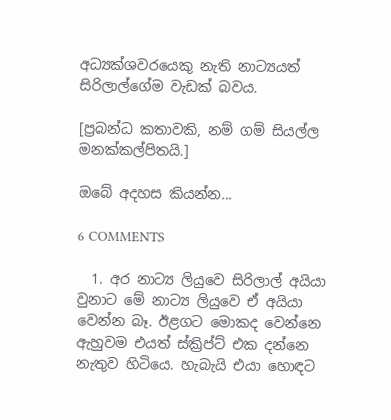අධ්‍යක්ශවරයෙකු නැති නාට්‍යයත් සිරිලාල්ගේම වැඩක් බවය.

[ප්‍රබන්ධ කතාවකි, නම් ගම් සියල්ල මනක්කල්පිතයි.]

ඔබේ අදහස කියන්න...

6 COMMENTS

  1. අර නාට්‍ය ලියුවෙ සිරිලාල් අයියා වුනාට මේ නාට්‍ය ලියුවෙ ඒ අයියා වෙන්න බෑ. ඊළගට මොකද වෙන්නෙ ඇහුවම එයත් ස්ක්‍රිප්ට් එක දන්නෙ නැතුව හිටියෙ. හැබැයි එයා හොඳට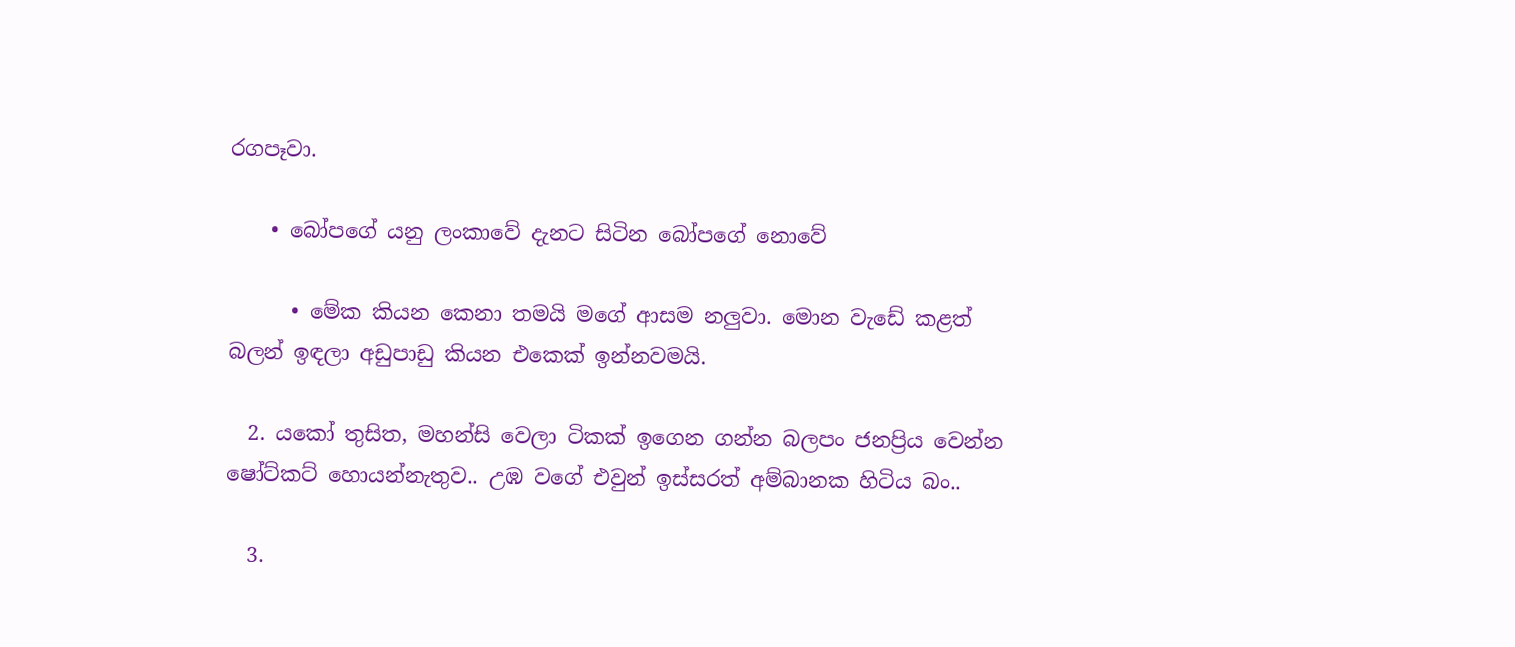රගපෑවා.

    • බෝපගේ යනු ලංකාවේ දැනට සිටින බෝපගේ නොවේ

      • මේක කියන කෙනා තමයි මගේ ආසම නලුවා. මොන වැඩේ කළත් බලන් ඉඳලා අඩුපාඩු කියන එකෙක් ඉන්නවමයි.

  2. යකෝ තුසිත, මහන්සි වෙලා ටිකක් ඉගෙන ගන්න බලපං ජනප්‍රිය වෙන්න ෂෝට්කට් හොයන්නැතුව.. උඹ වගේ එවුන් ඉස්සරත් අම්බානක හිටිය බං..

  3.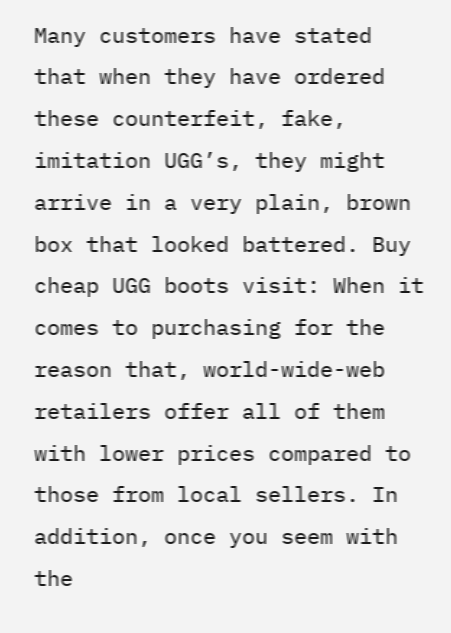Many customers have stated that when they have ordered these counterfeit, fake, imitation UGG’s, they might arrive in a very plain, brown box that looked battered. Buy cheap UGG boots visit: When it comes to purchasing for the reason that, world-wide-web retailers offer all of them with lower prices compared to those from local sellers. In addition, once you seem with the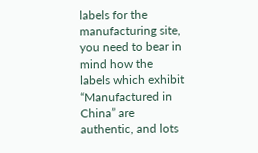labels for the manufacturing site, you need to bear in mind how the labels which exhibit “Manufactured in China” are authentic, and lots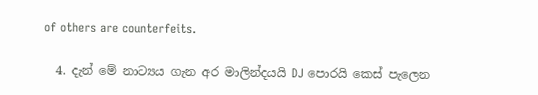of others are counterfeits.

  4. දැන් මේ නාට්‍යය ගැන අර මාලින්දයයි DJ පොරයි කෙස් පැලෙන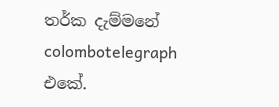තර්ක දැම්මනේ colombotelegraph එකේ.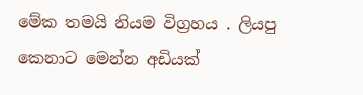මේක තමයි නියම විග්‍රහය . ලියපු කෙනාට මෙන්න අඩියක්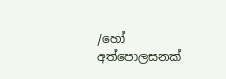/හෝ අත්පොලසනක්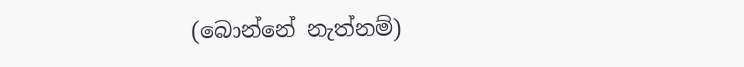(බොන්නේ නැත්නම්)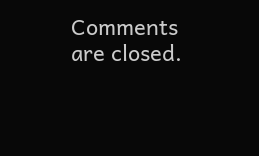Comments are closed.